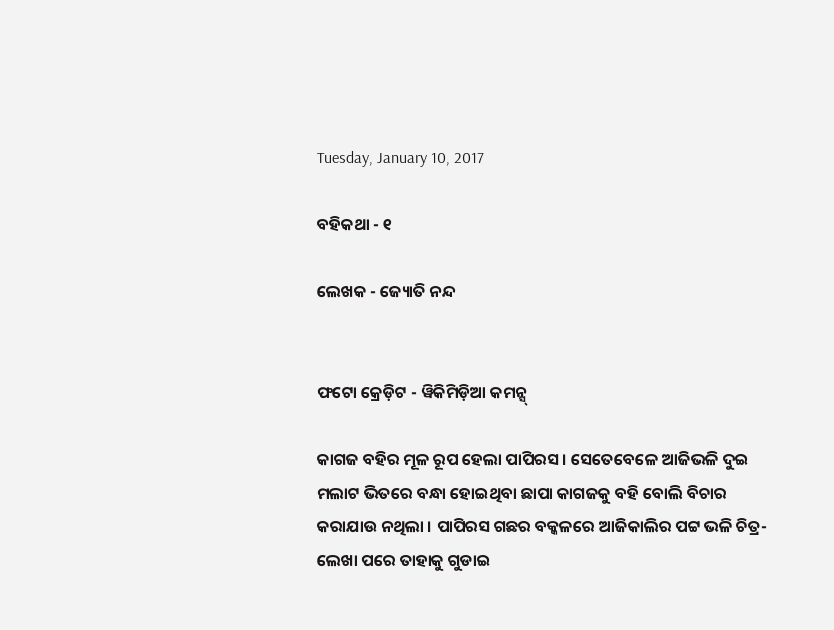Tuesday, January 10, 2017

ବହିକଥା - ୧

ଲେଖକ - ଜ୍ୟୋତି ନନ୍ଦ


ଫଟୋ କ୍ରେଡ଼ିଟ - ୱିକିମିଡ଼ିଆ କମନ୍ସ୍

କାଗଜ ବହିର ମୂଳ ରୂପ ହେଲା ପାପିରସ । ସେତେବେଳେ ଆଜିଭଳି ଦୁଇ ମଲାଟ ଭିତରେ ବନ୍ଧା ହୋଇଥିବା ଛାପା କାଗଜକୁ ବହି ବୋଲି ବିଚାର କରାଯାଉ ନଥିଲା । ପାପିରସ ଗଛର ବକ୍କଳରେ ଆଜିକାଲିର ପଟ୍ଟ ଭଳି ଚିତ୍ର-ଲେଖା ପରେ ତାହାକୁ ଗୁଡାଇ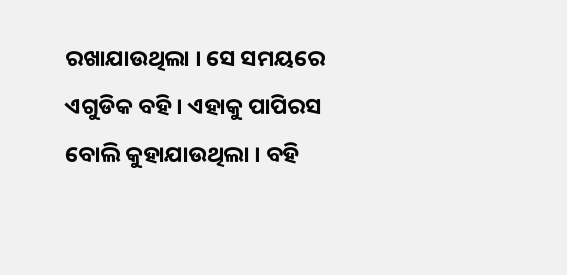ରଖାଯାଉଥିଲା । ସେ ସମୟରେ ଏଗୁଡିକ ବହି । ଏହାକୁ ପାପିରସ ବୋଲି କୁହାଯାଉଥିଲା । ବହି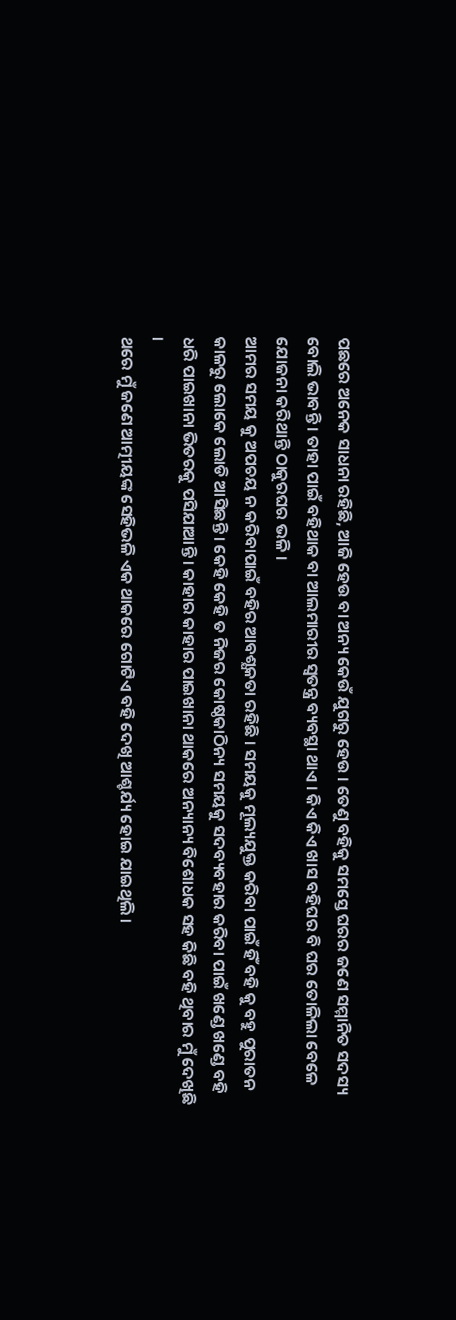ପଛରେ ଅନେକ ସାଧନା ରହିଛି, ଆଜି ହେଉ ବା ଅନ୍ୟ କେଉଁ ଯୁଗରୁ ହେଉ । ତେଣୁ ବହିକୁ ସମସ୍ତେ ଘରର ଜଣେ ସମ୍ମାନିତ ସଦସ୍ୟ ବୋଲି ଭାବନ୍ତି । ତାହା ପାଇଁ ବହିଥାକ ବା ଆଲମାରୀର ସ୍ଵତନ୍ତ୍ର ବ୍ୟବସ୍ଥା ଥାଏ । କିଏ କିଏ ଖାସ ବହିଘର ବି ଘର ତୋଳିଲା ବେଳେ ଯୋଜନା କରିଥାନ୍ତି ଠାକୁରଘର ଭଳି ।
ଆମର ସମୟ କୁ ଅପଚୟ ନ କରିବାପାଇଁ ବହିର ଆବଶ୍ଯକତା ରହିଛି । ସମୟକୁ ମୂଲ୍ୟଯୁକ୍ତ କରିବା ପାଇଁ ହିଁ ବହି କୁ ବହୁ ପୁରାତନ କାଳରୁ ଲୋକେ ଲୋଡି ଆସିଛନ୍ତି । କେହି କେହି ତ ନିଜର କୋଷ୍ଠକାଠିନ୍ୟ ସମୟକୁ ସଦବ୍ୟବହାର କରିବା ପାଇଁ ଖଣ୍ଡେ ଖଣ୍ଡେ ବହି ଧରି ପାଇଖାନା ଭିତରକୁ ପସିଯାଆନ୍ତି । କାହାର କାହାର ପାଇଖାନା ଥାକରେ ଅନ୍ୟାନ୍ୟ ବିଶୋଧକ ସହ କିଛି ବହି ଥିବାର ମୁଁ ଦେଖିଛି ।
ଥରେ ମୁଁ ଜଣେ ଆତ୍ମୀୟଙ୍କ ସେହିଭଳି ଏକ ଥାକରେ ଗୋଟିଏ ବହି ଦେଖି ଆଶ୍ଚର୍ଯ୍ୟ ହୋଇ ଯାଇଥିଲି ।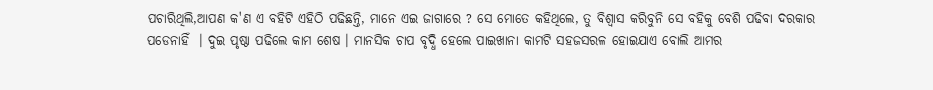ପଚାରିଥିଲି,ଆପଣ କ'ଣ ଏ ବହିଟି ଏହିଠି ପଢିଛନ୍ତି, ମାନେ ଏଇ ଜାଗାରେ ? ସେ ମୋତେ କହିଥିଲେ, ତୁ ବିଶ୍ୱାସ କରିବୁନି ସେ ବହିକୁ ବେଶି ପଢିବା ଦରକାର ପଡେନାହିଁ  । ଦୁଇ ପୃଷ୍ଠା ପଢିଲେ କାମ ଶେଷ । ମାନସିକ ଚାପ ବୃଦ୍ଧି ହେଲେ ପାଇଖାନା କାମଟି ସହଜସରଳ ହୋଇଯାଏ ବୋଲି ଆମର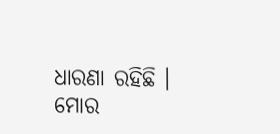ଧାରଣା ରହିଛି । ମୋର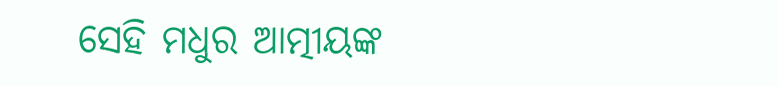ସେହି ମଧୁର ଆତ୍ମୀୟଙ୍କ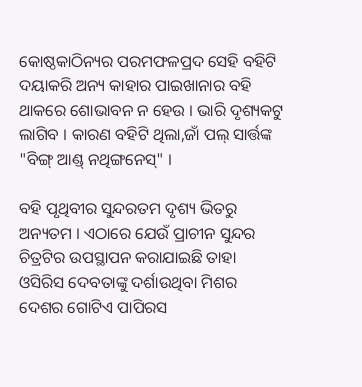କୋଷ୍ଠକାଠିନ୍ୟର ପରମଫଳପ୍ରଦ ସେହି ବହିଟି ଦୟାକରି ଅନ୍ୟ କାହାର ପାଇଖାନାର ବହି ଥାକରେ ଶୋଭାବନ ନ ହେଉ । ଭାରି ଦୃଶ୍ୟକଟୁ ଲାଗିବ । କାରଣ ବହିଟି ଥିଲା,ଜାଁ ପଲ୍ ସାର୍ତ୍ତଙ୍କ "ବିଙ୍ଗ୍ ଆଣ୍ଡ୍ ନଥିଙ୍ଗନେସ୍" ।

ବହି ପୃଥିବୀର ସୁନ୍ଦରତମ ଦୃଶ୍ୟ ଭିତରୁ ଅନ୍ୟତମ । ଏଠାରେ ଯେଉଁ ପ୍ରାଚୀନ ସୁନ୍ଦର ଚିତ୍ରଟିର ଉପସ୍ଥାପନ କରାଯାଇଛି ତାହା ଓସିରିସ ଦେବତାଙ୍କୁ ଦର୍ଶାଉଥିବା ମିଶର ଦେଶର ଗୋଟିଏ ପାପିରସ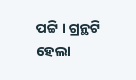ପଟ୍ଟି । ଗ୍ରନ୍ଥଟି ହେଲା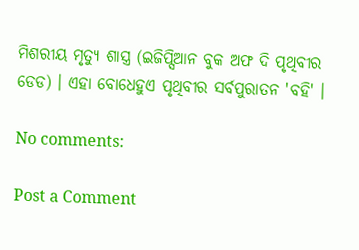ମିଶରୀୟ ମୃତ୍ୟୁ ଶାସ୍ତ୍ର (ଇଜିପ୍ସିଆନ ବୁକ ଅଫ ଦି ପୃଥିବୀର   ଡେଡ) । ଏହା ବୋଧେହୁଏ ପୃଥିବୀର ସର୍ବପୁରାତନ 'ବହି' ।

No comments:

Post a Comment